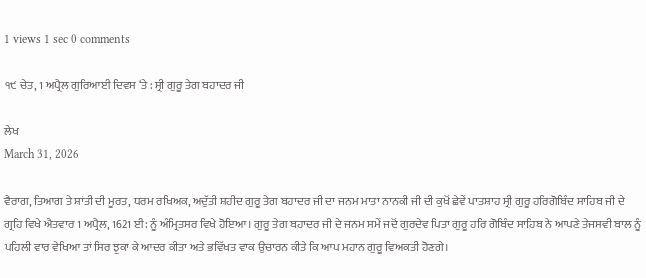1 views 1 sec 0 comments

੧੯ ਚੇਤ, 1 ਅਪ੍ਰੈਲ ਗੁਰਿਆਈ ਦਿਵਸ ‘ਤੇ : ਸ੍ਰੀ ਗੁਰੂ ਤੇਗ ਬਹਾਦਰ ਜੀ

ਲੇਖ
March 31, 2026

ਵੈਰਾਗ, ਤਿਆਗ ਤੇ ਸ਼ਾਂਤੀ ਦੀ ਮੂਰਤ, ਧਰਮ ਰਖਿਅਕ, ਅਦੁੱਤੀ ਸ਼ਹੀਦ ਗੁਰੂ ਤੇਗ ਬਹਾਦਰ ਜੀ ਦਾ ਜਨਮ ਮਾਤਾ ਨਾਨਕੀ ਜੀ ਦੀ ਕੁਖੋਂ ਛੇਵੇਂ ਪਾਤਸ਼ਾਹ ਸ੍ਰੀ ਗੁਰੂ ਹਰਿਗੋਬਿੰਦ ਸਾਹਿਬ ਜੀ ਦੇ ਗ੍ਰਹਿ ਵਿਖੇ ਐਤਵਾਰ 1 ਅਪ੍ਰੈਲ, 1621 ਈ: ਨੂੰ ਅੰਮ੍ਰਿਤਸਰ ਵਿਖੇ ਹੋਇਆ। ਗੁਰੂ ਤੇਗ ਬਹਾਦਰ ਜੀ ਦੇ ਜਨਮ ਸਮੇਂ ਜਦੋਂ ਗੁਰਦੇਵ ਪਿਤਾ ਗੁਰੂ ਹਰਿ ਗੋਬਿੰਦ ਸਾਹਿਬ ਨੇ ਆਪਣੇ ਤੇਜਸਵੀ ਬਾਲ ਨੂੰ ਪਹਿਲੀ ਵਾਰ ਵੇਖਿਆ ਤਾਂ ਸਿਰ ਝੁਕਾ ਕੇ ਆਦਰ ਕੀਤਾ ਅਤੇ ਭਵਿੱਖਤ ਵਾਕ ਉਚਾਰਨ ਕੀਤੇ ਕਿ ਆਪ ਮਹਾਨ ਗੁਰੂ ਵਿਅਕਤੀ ਹੋਣਗੇ।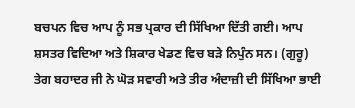ਬਚਪਨ ਵਿਚ ਆਪ ਨੂੰ ਸਭ ਪ੍ਰਕਾਰ ਦੀ ਸਿੱਖਿਆ ਦਿੱਤੀ ਗਈ। ਆਪ ਸ਼ਸਤਰ ਵਿਦਿਆ ਅਤੇ ਸ਼ਿਕਾਰ ਖੇਡਣ ਵਿਚ ਬੜੇ ਨਿਪੁੰਨ ਸਨ। (ਗੁਰੂ) ਤੇਗ ਬਹਾਦਰ ਜੀ ਨੇ ਘੋੜ ਸਵਾਰੀ ਅਤੇ ਤੀਰ ਅੰਦਾਜ਼ੀ ਦੀ ਸਿੱਖਿਆ ਭਾਈ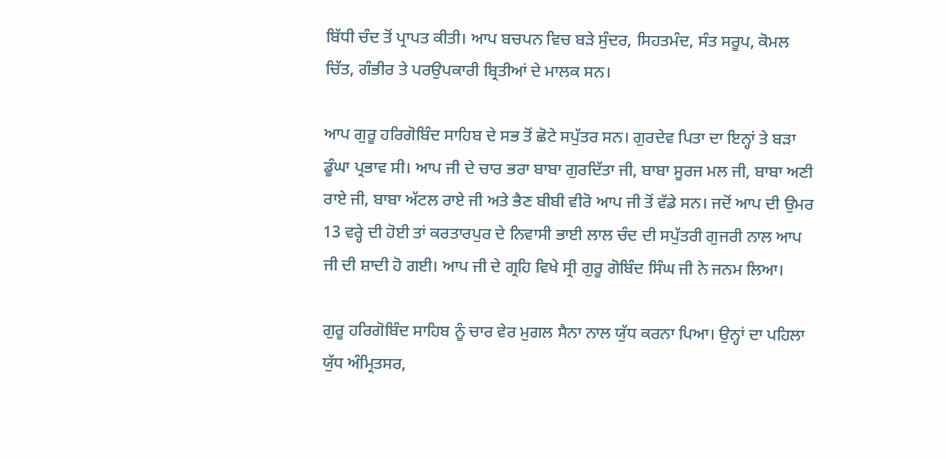ਬਿੱਧੀ ਚੰਦ ਤੋਂ ਪ੍ਰਾਪਤ ਕੀਤੀ। ਆਪ ਬਚਪਨ ਵਿਚ ਬੜੇ ਸੁੰਦਰ, ਸਿਹਤਮੰਦ, ਸੰਤ ਸਰੂਪ, ਕੋਮਲ ਚਿੱਤ, ਗੰਭੀਰ ਤੇ ਪਰਉਪਕਾਰੀ ਬ੍ਰਿਤੀਆਂ ਦੇ ਮਾਲਕ ਸਨ।

ਆਪ ਗੁਰੂ ਹਰਿਗੋਬਿੰਦ ਸਾਹਿਬ ਦੇ ਸਭ ਤੋਂ ਛੋਟੇ ਸਪੁੱਤਰ ਸਨ। ਗੁਰਦੇਵ ਪਿਤਾ ਦਾ ਇਨ੍ਹਾਂ ਤੇ ਬੜਾ ਡੂੰਘਾ ਪ੍ਰਭਾਵ ਸੀ। ਆਪ ਜੀ ਦੇ ਚਾਰ ਭਰਾ ਬਾਬਾ ਗੁਰਦਿੱਤਾ ਜੀ, ਬਾਬਾ ਸੂਰਜ ਮਲ ਜੀ, ਬਾਬਾ ਅਣੀ ਰਾਏ ਜੀ, ਬਾਬਾ ਅੱਟਲ ਰਾਏ ਜੀ ਅਤੇ ਭੈਣ ਬੀਬੀ ਵੀਰੋ ਆਪ ਜੀ ਤੋਂ ਵੱਡੇ ਸਨ। ਜਦੋਂ ਆਪ ਦੀ ਉਮਰ 13 ਵਰ੍ਹੇ ਦੀ ਹੋਈ ਤਾਂ ਕਰਤਾਰਪੁਰ ਦੇ ਨਿਵਾਸੀ ਭਾਈ ਲਾਲ ਚੰਦ ਦੀ ਸਪੁੱਤਰੀ ਗੁਜਰੀ ਨਾਲ ਆਪ ਜੀ ਦੀ ਸ਼ਾਦੀ ਹੋ ਗਈ। ਆਪ ਜੀ ਦੇ ਗ੍ਰਹਿ ਵਿਖੇ ਸ੍ਰੀ ਗੁਰੂ ਗੋਬਿੰਦ ਸਿੰਘ ਜੀ ਨੇ ਜਨਮ ਲਿਆ।

ਗੁਰੂ ਹਰਿਗੋਬਿੰਦ ਸਾਹਿਬ ਨੂੰ ਚਾਰ ਵੇਰ ਮੁਗਲ ਸੈਨਾ ਨਾਲ ਯੁੱਧ ਕਰਨਾ ਪਿਆ। ਉਨ੍ਹਾਂ ਦਾ ਪਹਿਲਾ ਯੁੱਧ ਅੰਮ੍ਰਿਤਸਰ,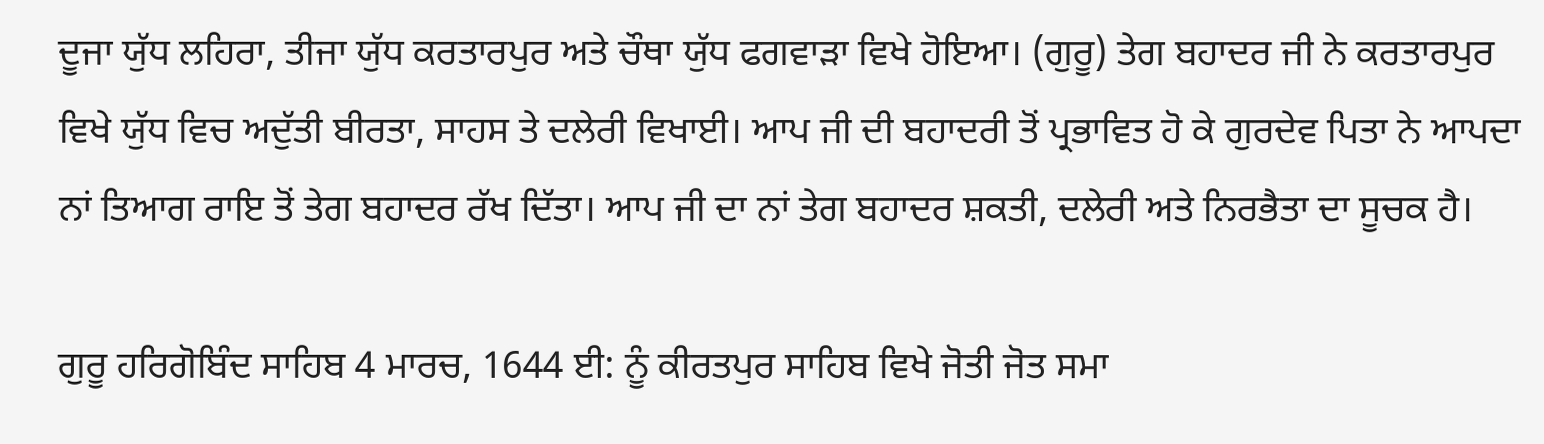ਦੂਜਾ ਯੁੱਧ ਲਹਿਰਾ, ਤੀਜਾ ਯੁੱਧ ਕਰਤਾਰਪੁਰ ਅਤੇ ਚੌਥਾ ਯੁੱਧ ਫਗਵਾੜਾ ਵਿਖੇ ਹੋਇਆ। (ਗੁਰੂ) ਤੇਗ ਬਹਾਦਰ ਜੀ ਨੇ ਕਰਤਾਰਪੁਰ ਵਿਖੇ ਯੁੱਧ ਵਿਚ ਅਦੁੱਤੀ ਬੀਰਤਾ, ਸਾਹਸ ਤੇ ਦਲੇਰੀ ਵਿਖਾਈ। ਆਪ ਜੀ ਦੀ ਬਹਾਦਰੀ ਤੋਂ ਪ੍ਰਭਾਵਿਤ ਹੋ ਕੇ ਗੁਰਦੇਵ ਪਿਤਾ ਨੇ ਆਪਦਾ ਨਾਂ ਤਿਆਗ ਰਾਇ ਤੋਂ ਤੇਗ ਬਹਾਦਰ ਰੱਖ ਦਿੱਤਾ। ਆਪ ਜੀ ਦਾ ਨਾਂ ਤੇਗ ਬਹਾਦਰ ਸ਼ਕਤੀ, ਦਲੇਰੀ ਅਤੇ ਨਿਰਭੈਤਾ ਦਾ ਸੂਚਕ ਹੈ।

ਗੁਰੂ ਹਰਿਗੋਬਿੰਦ ਸਾਹਿਬ 4 ਮਾਰਚ, 1644 ਈ: ਨੂੰ ਕੀਰਤਪੁਰ ਸਾਹਿਬ ਵਿਖੇ ਜੋਤੀ ਜੋਤ ਸਮਾ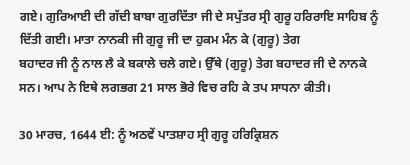ਗਏ। ਗੁਰਿਆਈ ਦੀ ਗੱਦੀ ਬਾਬਾ ਗੁਰਦਿੱਤਾ ਜੀ ਦੇ ਸਪੁੱਤਰ ਸ੍ਰੀ ਗੁਰੂ ਹਰਿਰਾਇ ਸਾਹਿਬ ਨੂੰ ਦਿੱਤੀ ਗਈ। ਮਾਤਾ ਨਾਨਕੀ ਜੀ ਗੁਰੂ ਜੀ ਦਾ ਹੁਕਮ ਮੰਨ ਕੇ (ਗੁਰੂ) ਤੇਗ
ਬਹਾਦਰ ਜੀ ਨੂੰ ਨਾਲ ਲੈ ਕੇ ਬਕਾਲੇ ਚਲੇ ਗਏ। ਉੱਥੇ (ਗੁਰੂ) ਤੇਗ ਬਹਾਦਰ ਜੀ ਦੇ ਨਾਨਕੇ ਸਨ। ਆਪ ਨੇ ਇਥੇ ਲਗਭਗ 21 ਸਾਲ ਭੋਰੇ ਵਿਚ ਰਹਿ ਕੇ ਤਪ ਸਾਧਨਾ ਕੀਤੀ।

30 ਮਾਰਚ, 1644 ਈ: ਨੂੰ ਅਠਵੇਂ ਪਾਤਸ਼ਾਹ ਸ੍ਰੀ ਗੁਰੂ ਹਰਿਕ੍ਰਿਸ਼ਨ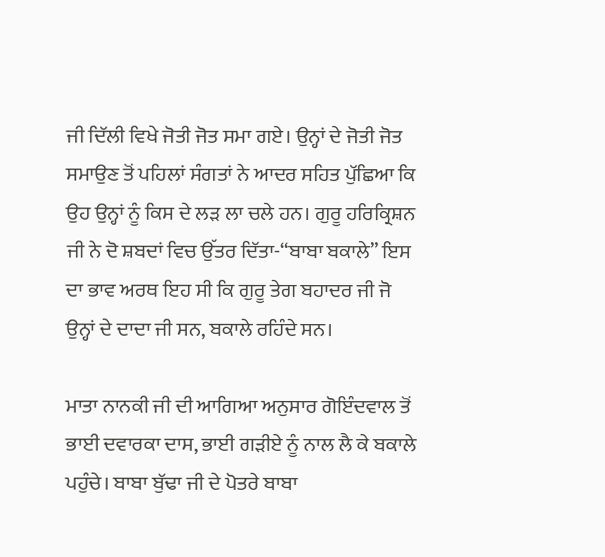ਜੀ ਦਿੱਲੀ ਵਿਖੇ ਜੋਤੀ ਜੋਤ ਸਮਾ ਗਏ। ਉਨ੍ਹਾਂ ਦੇ ਜੋਤੀ ਜੋਤ ਸਮਾਉਣ ਤੋਂ ਪਹਿਲਾਂ ਸੰਗਤਾਂ ਨੇ ਆਦਰ ਸਹਿਤ ਪੁੱਛਿਆ ਕਿ ਉਹ ਉਨ੍ਹਾਂ ਨੂੰ ਕਿਸ ਦੇ ਲੜ ਲਾ ਚਲੇ ਹਨ। ਗੁਰੂ ਹਰਿਕ੍ਰਿਸ਼ਨ ਜੀ ਨੇ ਦੋ ਸ਼ਬਦਾਂ ਵਿਚ ਉੱਤਰ ਦਿੱਤਾ-“ਬਾਬਾ ਬਕਾਲੇ” ਇਸ ਦਾ ਭਾਵ ਅਰਥ ਇਹ ਸੀ ਕਿ ਗੁਰੂ ਤੇਗ ਬਹਾਦਰ ਜੀ ਜੋ ਉਨ੍ਹਾਂ ਦੇ ਦਾਦਾ ਜੀ ਸਨ, ਬਕਾਲੇ ਰਹਿੰਦੇ ਸਨ।

ਮਾਤਾ ਨਾਨਕੀ ਜੀ ਦੀ ਆਗਿਆ ਅਨੁਸਾਰ ਗੋਇੰਦਵਾਲ ਤੋਂ ਭਾਈ ਦਵਾਰਕਾ ਦਾਸ, ਭਾਈ ਗੜੀਏ ਨੂੰ ਨਾਲ ਲੈ ਕੇ ਬਕਾਲੇ ਪਹੁੰਚੇ। ਬਾਬਾ ਬੁੱਢਾ ਜੀ ਦੇ ਪੋਤਰੇ ਬਾਬਾ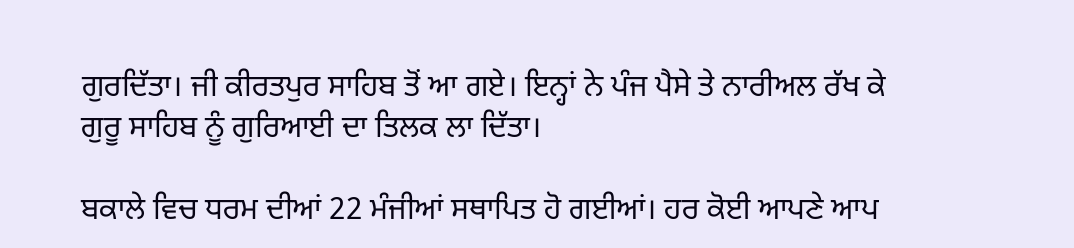ਗੁਰਦਿੱਤਾ। ਜੀ ਕੀਰਤਪੁਰ ਸਾਹਿਬ ਤੋਂ ਆ ਗਏ। ਇਨ੍ਹਾਂ ਨੇ ਪੰਜ ਪੈਸੇ ਤੇ ਨਾਰੀਅਲ ਰੱਖ ਕੇ ਗੁਰੂ ਸਾਹਿਬ ਨੂੰ ਗੁਰਿਆਈ ਦਾ ਤਿਲਕ ਲਾ ਦਿੱਤਾ।

ਬਕਾਲੇ ਵਿਚ ਧਰਮ ਦੀਆਂ 22 ਮੰਜੀਆਂ ਸਥਾਪਿਤ ਹੋ ਗਈਆਂ। ਹਰ ਕੋਈ ਆਪਣੇ ਆਪ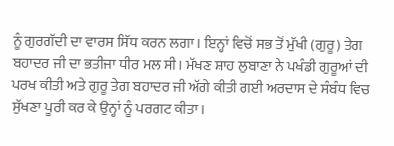ਨੂੰ ਗੁਰਗੱਦੀ ਦਾ ਵਾਰਸ ਸਿੱਧ ਕਰਨ ਲਗਾ। ਇਨ੍ਹਾਂ ਵਿਚੋਂ ਸਭ ਤੋਂ ਮੁੱਖੀ (ਗੁਰੂ) ਤੇਗ ਬਹਾਦਰ ਜੀ ਦਾ ਭਤੀਜਾ ਧੀਰ ਮਲ ਸੀ। ਮੱਖਣ ਸ਼ਾਹ ਲੁਬਾਣਾ ਨੇ ਪਖੰਡੀ ਗੁਰੂਆਂ ਦੀ ਪਰਖ ਕੀਤੀ ਅਤੇ ਗੁਰੂ ਤੇਗ ਬਹਾਦਰ ਜੀ ਅੱਗੇ ਕੀਤੀ ਗਈ ਅਰਦਾਸ ਦੇ ਸੰਬੰਧ ਵਿਚ ਸੁੱਖਣਾ ਪੂਰੀ ਕਰ ਕੇ ਉਨ੍ਹਾਂ ਨੂੰ ਪਰਗਟ ਕੀਤਾ।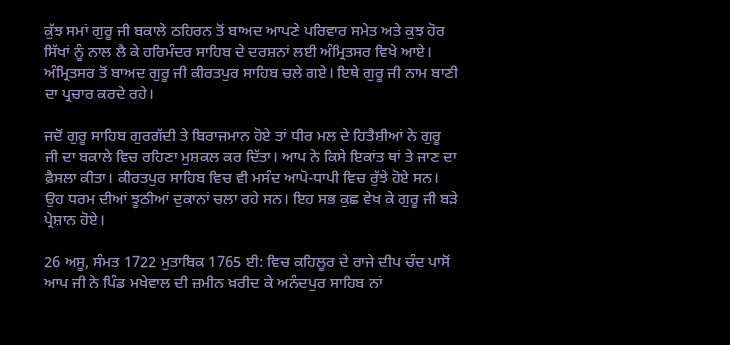ਕੁੱਝ ਸਮਾਂ ਗੁਰੂ ਜੀ ਬਕਾਲੇ ਠਹਿਰਨ ਤੋਂ ਬਾਅਦ ਆਪਣੇ ਪਰਿਵਾਰ ਸਮੇਤ ਅਤੇ ਕੁਝ ਹੋਰ ਸਿੱਖਾਂ ਨੂੰ ਨਾਲ ਲੈ ਕੇ ਹਰਿਮੰਦਰ ਸਾਹਿਬ ਦੇ ਦਰਸ਼ਨਾਂ ਲਈ ਅੰਮ੍ਰਿਤਸਰ ਵਿਖੇ ਆਏ। ਅੰਮ੍ਰਿਤਸਰ ਤੋਂ ਬਾਅਦ ਗੁਰੂ ਜੀ ਕੀਰਤਪੁਰ ਸਾਹਿਬ ਚਲੇ ਗਏ। ਇਥੇ ਗੁਰੂ ਜੀ ਨਾਮ ਬਾਣੀ ਦਾ ਪ੍ਰਚਾਰ ਕਰਦੇ ਰਹੇ।

ਜਦੋਂ ਗੁਰੂ ਸਾਹਿਬ ਗੁਰਗੱਦੀ ਤੇ ਬਿਰਾਜਮਾਨ ਹੋਏ ਤਾਂ ਧੀਰ ਮਲ ਦੇ ਹਿਤੈਸ਼ੀਆਂ ਨੇ ਗੁਰੂ ਜੀ ਦਾ ਬਕਾਲੇ ਵਿਚ ਰਹਿਣਾ ਮੁਸ਼ਕਲ ਕਰ ਦਿੱਤਾ। ਆਪ ਨੇ ਕਿਸੇ ਇਕਾਂਤ ਥਾਂ ਤੇ ਜਾਣ ਦਾ ਫ਼ੈਸਲਾ ਕੀਤਾ। ਕੀਰਤਪੁਰ ਸਾਹਿਬ ਵਿਚ ਵੀ ਮਸੰਦ ਆਪੋ-ਧਾਪੀ ਵਿਚ ਰੁੱਝੇ ਹੋਏ ਸਨ। ਉਹ ਧਰਮ ਦੀਆਂ ਝੂਠੀਆਂ ਦੁਕਾਨਾਂ ਚਲਾ ਰਹੇ ਸਨ। ਇਹ ਸਭ ਕੁਛ ਵੇਖ ਕੇ ਗੁਰੂ ਜੀ ਬੜੇ ਪ੍ਰੇਸ਼ਾਨ ਹੋਏ।

26 ਅਸੂ, ਸੰਮਤ 1722 ਮੁਤਾਬਿਕ 1765 ਈ: ਵਿਚ ਕਹਿਲੂਰ ਦੇ ਰਾਜੇ ਦੀਪ ਚੰਦ ਪਾਸੋਂ ਆਪ ਜੀ ਨੇ ਪਿੰਡ ਮਖੇਵਾਲ ਦੀ ਜ਼ਮੀਨ ਖ਼ਰੀਦ ਕੇ ਅਨੰਦਪੁਰ ਸਾਹਿਬ ਨਾਂ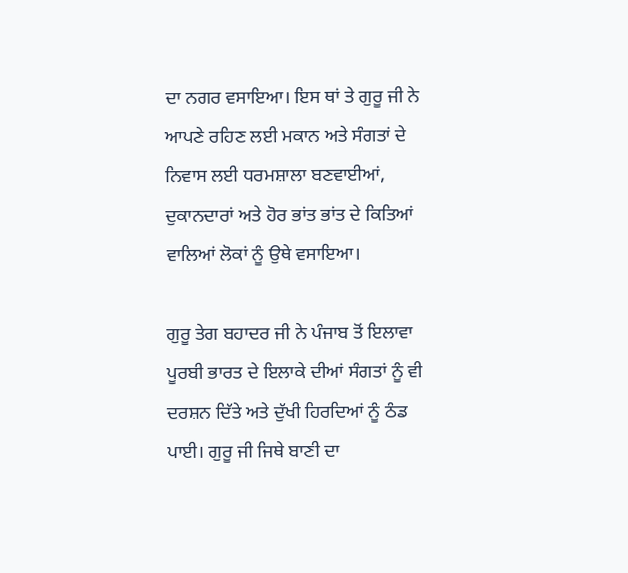ਦਾ ਨਗਰ ਵਸਾਇਆ। ਇਸ ਥਾਂ ਤੇ ਗੁਰੂ ਜੀ ਨੇ ਆਪਣੇ ਰਹਿਣ ਲਈ ਮਕਾਨ ਅਤੇ ਸੰਗਤਾਂ ਦੇ ਨਿਵਾਸ ਲਈ ਧਰਮਸ਼ਾਲਾ ਬਣਵਾਈਆਂ, ਦੁਕਾਨਦਾਰਾਂ ਅਤੇ ਹੋਰ ਭਾਂਤ ਭਾਂਤ ਦੇ ਕਿਤਿਆਂ ਵਾਲਿਆਂ ਲੋਕਾਂ ਨੂੰ ਉਥੇ ਵਸਾਇਆ।

ਗੁਰੂ ਤੇਗ ਬਹਾਦਰ ਜੀ ਨੇ ਪੰਜਾਬ ਤੋਂ ਇਲਾਵਾ ਪੂਰਬੀ ਭਾਰਤ ਦੇ ਇਲਾਕੇ ਦੀਆਂ ਸੰਗਤਾਂ ਨੂੰ ਵੀ ਦਰਸ਼ਨ ਦਿੱਤੇ ਅਤੇ ਦੁੱਖੀ ਹਿਰਦਿਆਂ ਨੂੰ ਠੰਡ ਪਾਈ। ਗੁਰੂ ਜੀ ਜਿਥੇ ਬਾਣੀ ਦਾ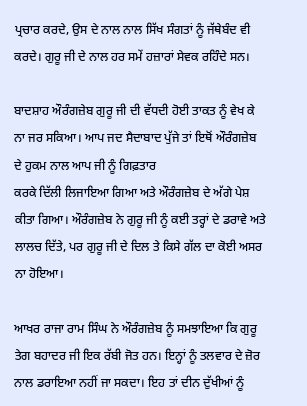ਪ੍ਰਚਾਰ ਕਰਦੇ, ਉਸ ਦੇ ਨਾਲ ਨਾਲ ਸਿੱਖ ਸੰਗਤਾਂ ਨੂੰ ਜੱਥੇਬੰਦ ਵੀ ਕਰਦੇ। ਗੁਰੂ ਜੀ ਦੇ ਨਾਲ ਹਰ ਸਮੇਂ ਹਜ਼ਾਰਾਂ ਸੇਵਕ ਰਹਿੰਦੇ ਸਨ।

ਬਾਦਸ਼ਾਹ ਔਰੰਗਜ਼ੇਬ ਗੁਰੂ ਜੀ ਦੀ ਵੱਧਦੀ ਹੋਈ ਤਾਕਤ ਨੂੰ ਵੇਖ ਕੇ ਨਾ ਜਰ ਸਕਿਆ। ਆਪ ਜਦ ਸੈਦਾਬਾਦ ਪੁੱਜੇ ਤਾਂ ਇਥੋਂ ਔਰੰਗਜ਼ੇਬ ਦੇ ਹੁਕਮ ਨਾਲ ਆਪ ਜੀ ਨੂੰ ਗਿਫ਼ਤਾਰ
ਕਰਕੇ ਦਿੱਲੀ ਲਿਜਾਇਆ ਗਿਆ ਅਤੇ ਔਰੰਗਜ਼ੇਬ ਦੇ ਅੱਗੇ ਪੇਸ਼ ਕੀਤਾ ਗਿਆ। ਔਰੰਗਜ਼ੇਬ ਨੇ ਗੁਰੂ ਜੀ ਨੂੰ ਕਈ ਤਰ੍ਹਾਂ ਦੇ ਡਰਾਵੇ ਅਤੇ ਲਾਲਚ ਦਿੱਤੇ, ਪਰ ਗੁਰੂ ਜੀ ਦੇ ਦਿਲ ਤੇ ਕਿਸੇ ਗੱਲ ਦਾ ਕੋਈ ਅਸਰ ਨਾ ਹੋਇਆ।

ਆਖਰ ਰਾਜਾ ਰਾਮ ਸਿੰਘ ਨੇ ਔਰੰਗਜ਼ੇਬ ਨੂੰ ਸਮਝਾਇਆ ਕਿ ਗੁਰੂ ਤੇਗ ਬਹਾਦਰ ਜੀ ਇਕ ਰੱਬੀ ਜੋਤ ਹਨ। ਇਨ੍ਹਾਂ ਨੂੰ ਤਲਵਾਰ ਦੇ ਜ਼ੋਰ ਨਾਲ ਡਰਾਇਆ ਨਹੀਂ ਜਾ ਸਕਦਾ। ਇਹ ਤਾਂ ਦੀਨ ਦੁੱਖੀਆਂ ਨੂੰ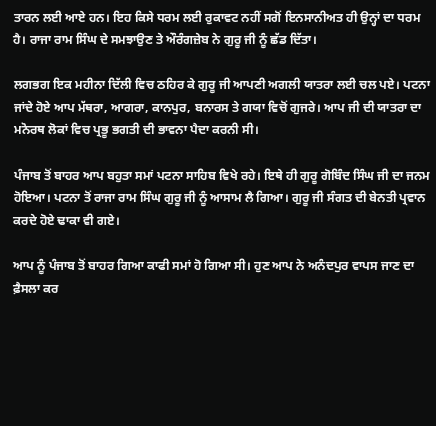ਤਾਰਨ ਲਈ ਆਏ ਹਨ। ਇਹ ਕਿਸੇ ਧਰਮ ਲਈ ਰੁਕਾਵਟ ਨਹੀਂ ਸਗੋਂ ਇਨਸਾਨੀਅਤ ਹੀ ਉਨ੍ਹਾਂ ਦਾ ਧਰਮ ਹੈ। ਰਾਜਾ ਰਾਮ ਸਿੰਘ ਦੇ ਸਮਝਾਉਣ ਤੇ ਔਰੰਗਜ਼ੇਬ ਨੇ ਗੁਰੂ ਜੀ ਨੂੰ ਛੱਡ ਦਿੱਤਾ।

ਲਗਭਗ ਇਕ ਮਹੀਨਾ ਦਿੱਲੀ ਵਿਚ ਠਹਿਰ ਕੇ ਗੁਰੂ ਜੀ ਆਪਣੀ ਅਗਲੀ ਯਾਤਰਾ ਲਈ ਚਲ ਪਏ। ਪਟਨਾ ਜਾਂਦੇ ਹੋਏ ਆਪ ਮੱਥਰਾ, ਆਗਰਾ, ਕਾਨਪੁਰ, ਬਨਾਰਸ ਤੇ ਗਯਾ ਵਿਚੋਂ ਗੁਜਰੇ। ਆਪ ਜੀ ਦੀ ਯਾਤਰਾ ਦਾ ਮਨੋਰਥ ਲੋਕਾਂ ਵਿਚ ਪ੍ਰਭੂ ਭਗਤੀ ਦੀ ਭਾਵਨਾ ਪੈਦਾ ਕਰਨੀ ਸੀ।

ਪੰਜਾਬ ਤੋਂ ਬਾਹਰ ਆਪ ਬਹੁਤਾ ਸਮਾਂ ਪਟਨਾ ਸਾਹਿਬ ਵਿਖੇ ਰਹੇ। ਇਥੇ ਹੀ ਗੁਰੂ ਗੋਬਿੰਦ ਸਿੰਘ ਜੀ ਦਾ ਜਨਮ ਹੋਇਆ। ਪਟਨਾ ਤੋਂ ਰਾਜਾ ਰਾਮ ਸਿੰਘ ਗੁਰੂ ਜੀ ਨੂੰ ਆਸਾਮ ਲੈ ਗਿਆ। ਗੁਰੂ ਜੀ ਸੰਗਤ ਦੀ ਬੇਨਤੀ ਪ੍ਰਵਾਨ ਕਰਦੇ ਹੋਏ ਢਾਕਾ ਵੀ ਗਏ।

ਆਪ ਨੂੰ ਪੰਜਾਬ ਤੋਂ ਬਾਹਰ ਗਿਆ ਕਾਫੀ ਸਮਾਂ ਹੋ ਗਿਆ ਸੀ। ਹੁਣ ਆਪ ਨੇ ਅਨੰਦਪੁਰ ਵਾਪਸ ਜਾਣ ਦਾ ਫ਼ੈਸਲਾ ਕਰ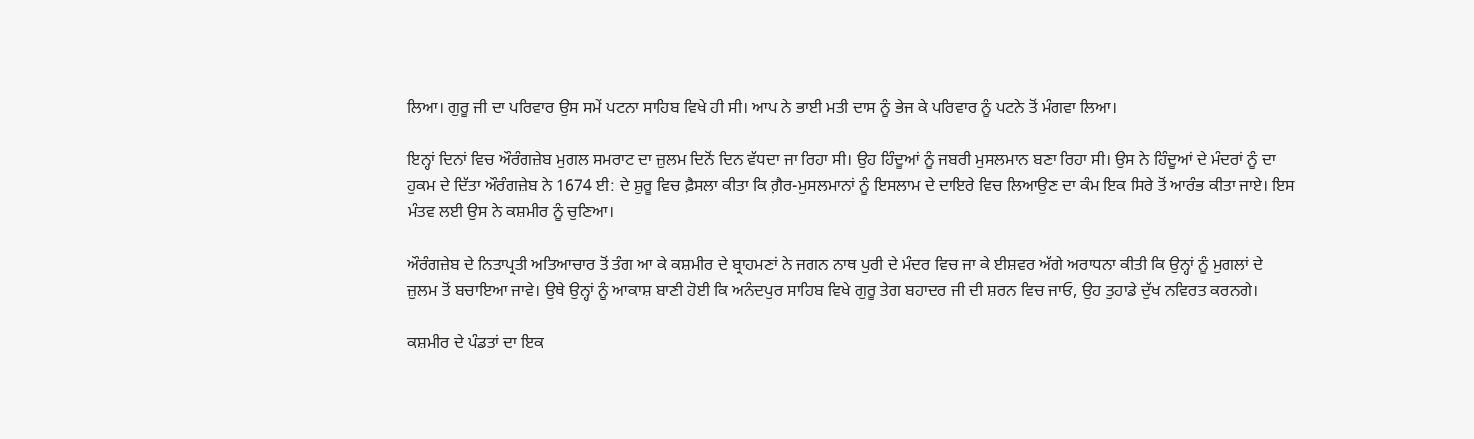ਲਿਆ। ਗੁਰੂ ਜੀ ਦਾ ਪਰਿਵਾਰ ਉਸ ਸਮੇਂ ਪਟਨਾ ਸਾਹਿਬ ਵਿਖੇ ਹੀ ਸੀ। ਆਪ ਨੇ ਭਾਈ ਮਤੀ ਦਾਸ ਨੂੰ ਭੇਜ ਕੇ ਪਰਿਵਾਰ ਨੂੰ ਪਟਨੇ ਤੋਂ ਮੰਗਵਾ ਲਿਆ।

ਇਨ੍ਹਾਂ ਦਿਨਾਂ ਵਿਚ ਔਰੰਗਜ਼ੇਬ ਮੁਗਲ ਸਮਰਾਟ ਦਾ ਜ਼ੁਲਮ ਦਿਨੋਂ ਦਿਨ ਵੱਧਦਾ ਜਾ ਰਿਹਾ ਸੀ। ਉਹ ਹਿੰਦੂਆਂ ਨੂੰ ਜਬਰੀ ਮੁਸਲਮਾਨ ਬਣਾ ਰਿਹਾ ਸੀ। ਉਸ ਨੇ ਹਿੰਦੂਆਂ ਦੇ ਮੰਦਰਾਂ ਨੂੰ ਦਾ ਹੁਕਮ ਦੇ ਦਿੱਤਾ ਔਰੰਗਜ਼ੇਬ ਨੇ 1674 ਈ: ਦੇ ਸ਼ੁਰੂ ਵਿਚ ਫ਼ੈਸਲਾ ਕੀਤਾ ਕਿ ਗ਼ੈਰ-ਮੁਸਲਮਾਨਾਂ ਨੂੰ ਇਸਲਾਮ ਦੇ ਦਾਇਰੇ ਵਿਚ ਲਿਆਉਣ ਦਾ ਕੰਮ ਇਕ ਸਿਰੇ ਤੋਂ ਆਰੰਭ ਕੀਤਾ ਜਾਏ। ਇਸ ਮੰਤਵ ਲਈ ਉਸ ਨੇ ਕਸ਼ਮੀਰ ਨੂੰ ਚੁਣਿਆ।

ਔਰੰਗਜ਼ੇਬ ਦੇ ਨਿਤਾਪ੍ਰਤੀ ਅਤਿਆਚਾਰ ਤੋਂ ਤੰਗ ਆ ਕੇ ਕਸ਼ਮੀਰ ਦੇ ਬ੍ਰਾਹਮਣਾਂ ਨੇ ਜਗਨ ਨਾਥ ਪੁਰੀ ਦੇ ਮੰਦਰ ਵਿਚ ਜਾ ਕੇ ਈਸ਼ਵਰ ਅੱਗੇ ਅਰਾਧਨਾ ਕੀਤੀ ਕਿ ਉਨ੍ਹਾਂ ਨੂੰ ਮੁਗਲਾਂ ਦੇ ਜ਼ੁਲਮ ਤੋਂ ਬਚਾਇਆ ਜਾਵੇ। ਉਥੇ ਉਨ੍ਹਾਂ ਨੂੰ ਆਕਾਸ਼ ਬਾਣੀ ਹੋਈ ਕਿ ਅਨੰਦਪੁਰ ਸਾਹਿਬ ਵਿਖੇ ਗੁਰੂ ਤੇਗ ਬਹਾਦਰ ਜੀ ਦੀ ਸ਼ਰਨ ਵਿਚ ਜਾਓ, ਉਹ ਤੁਹਾਡੇ ਦੁੱਖ ਨਵਿਰਤ ਕਰਨਗੇ।

ਕਸ਼ਮੀਰ ਦੇ ਪੰਡਤਾਂ ਦਾ ਇਕ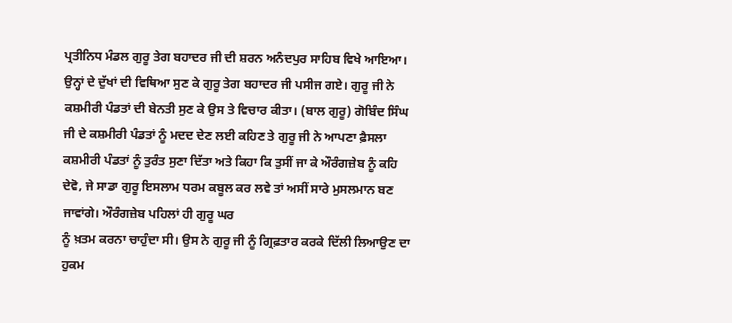ਪ੍ਰਤੀਨਿਧ ਮੰਡਲ ਗੁਰੂ ਤੇਗ ਬਹਾਦਰ ਜੀ ਦੀ ਸ਼ਰਨ ਅਨੰਦਪੁਰ ਸਾਹਿਬ ਵਿਖੇ ਆਇਆ। ਉਨ੍ਹਾਂ ਦੇ ਦੁੱਖਾਂ ਦੀ ਵਿਥਿਆ ਸੁਣ ਕੇ ਗੁਰੂ ਤੇਗ ਬਹਾਦਰ ਜੀ ਪਸੀਜ ਗਏ। ਗੁਰੂ ਜੀ ਨੇ ਕਸ਼ਮੀਰੀ ਪੰਡਤਾਂ ਦੀ ਬੇਨਤੀ ਸੁਣ ਕੇ ਉਸ ਤੇ ਵਿਚਾਰ ਕੀਤਾ। (ਬਾਲ ਗੁਰੂ) ਗੋਬਿੰਦ ਸਿੰਘ ਜੀ ਦੇ ਕਸ਼ਮੀਰੀ ਪੰਡਤਾਂ ਨੂੰ ਮਦਦ ਦੇਣ ਲਈ ਕਹਿਣ ਤੇ ਗੁਰੂ ਜੀ ਨੇ ਆਪਣਾ ਫ਼ੈਸਲਾ ਕਸ਼ਮੀਰੀ ਪੰਡਤਾਂ ਨੂੰ ਤੁਰੰਤ ਸੁਣਾ ਦਿੱਤਾ ਅਤੇ ਕਿਹਾ ਕਿ ਤੁਸੀਂ ਜਾ ਕੇ ਔਰੰਗਜ਼ੇਬ ਨੂੰ ਕਹਿ ਦੇਵੋ, ਜੇ ਸਾਡਾ ਗੁਰੂ ਇਸਲਾਮ ਧਰਮ ਕਬੂਲ ਕਰ ਲਵੇ ਤਾਂ ਅਸੀਂ ਸਾਰੇ ਮੁਸਲਮਾਨ ਬਣ ਜਾਵਾਂਗੇ। ਔਰੰਗਜ਼ੇਬ ਪਹਿਲਾਂ ਹੀ ਗੁਰੂ ਘਰ
ਨੂੰ ਖ਼ਤਮ ਕਰਨਾ ਚਾਹੁੰਦਾ ਸੀ। ਉਸ ਨੇ ਗੁਰੂ ਜੀ ਨੂੰ ਗ੍ਰਿਫ਼ਤਾਰ ਕਰਕੇ ਦਿੱਲੀ ਲਿਆਉਣ ਦਾ ਹੁਕਮ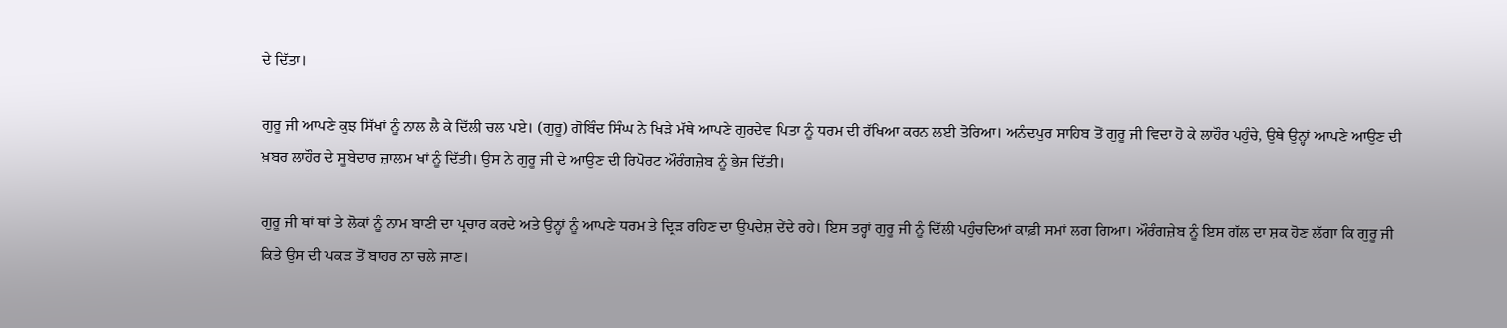ਦੇ ਦਿੱਤਾ।

ਗੁਰੂ ਜੀ ਆਪਣੇ ਕੁਝ ਸਿੱਖਾਂ ਨੂੰ ਨਾਲ ਲੈ ਕੇ ਦਿੱਲੀ ਚਲ ਪਏ। (ਗੁਰੂ) ਗੋਬਿੰਦ ਸਿੰਘ ਨੇ ਖਿੜੇ ਮੱਥੇ ਆਪਣੇ ਗੁਰਦੇਵ ਪਿਤਾ ਨੂੰ ਧਰਮ ਦੀ ਰੱਖਿਆ ਕਰਨ ਲਈ ਤੋਰਿਆ। ਅਨੰਦਪੁਰ ਸਾਹਿਬ ਤੋਂ ਗੁਰੂ ਜੀ ਵਿਦਾ ਹੋ ਕੇ ਲਾਹੌਰ ਪਹੁੰਚੇ, ਉਥੇ ਉਨ੍ਹਾਂ ਆਪਣੇ ਆਉਣ ਦੀ ਖ਼ਬਰ ਲਾਹੌਰ ਦੇ ਸੂਬੇਦਾਰ ਜ਼ਾਲਮ ਖਾਂ ਨੂੰ ਦਿੱਤੀ। ਉਸ ਨੇ ਗੁਰੂ ਜੀ ਦੇ ਆਉਣ ਦੀ ਰਿਪੋਰਟ ਔਰੰਗਜ਼ੇਬ ਨੂੰ ਭੇਜ ਦਿੱਤੀ।

ਗੁਰੂ ਜੀ ਥਾਂ ਥਾਂ ਤੇ ਲੋਕਾਂ ਨੂੰ ਨਾਮ ਬਾਣੀ ਦਾ ਪ੍ਰਚਾਰ ਕਰਦੇ ਅਤੇ ਉਨ੍ਹਾਂ ਨੂੰ ਆਪਣੇ ਧਰਮ ਤੇ ਦ੍ਰਿੜ ਰਹਿਣ ਦਾ ਉਪਦੇਸ਼ ਦੇਂਦੇ ਰਹੇ। ਇਸ ਤਰ੍ਹਾਂ ਗੁਰੂ ਜੀ ਨੂੰ ਦਿੱਲੀ ਪਹੁੰਚਦਿਆਂ ਕਾਫ਼ੀ ਸਮਾਂ ਲਗ ਗਿਆ। ਔਰੰਗਜ਼ੇਬ ਨੂੰ ਇਸ ਗੱਲ ਦਾ ਸ਼ਕ ਹੋਣ ਲੱਗਾ ਕਿ ਗੁਰੂ ਜੀ ਕਿਤੇ ਉਸ ਦੀ ਪਕੜ ਤੋਂ ਬਾਹਰ ਨਾ ਚਲੇ ਜਾਣ।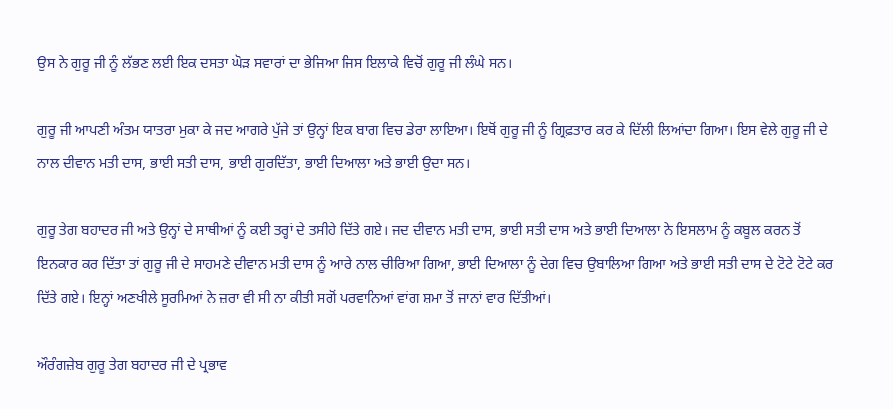ਉਸ ਨੇ ਗੁਰੂ ਜੀ ਨੂੰ ਲੱਭਣ ਲਈ ਇਕ ਦਸਤਾ ਘੋੜ ਸਵਾਰਾਂ ਦਾ ਭੇਜਿਆ ਜਿਸ ਇਲਾਕੇ ਵਿਚੋਂ ਗੁਰੂ ਜੀ ਲੰਘੇ ਸਨ।

ਗੁਰੂ ਜੀ ਆਪਣੀ ਅੰਤਮ ਯਾਤਰਾ ਮੁਕਾ ਕੇ ਜਦ ਆਗਰੇ ਪੁੱਜੇ ਤਾਂ ਉਨ੍ਹਾਂ ਇਕ ਬਾਗ ਵਿਚ ਡੇਰਾ ਲਾਇਆ। ਇਥੋਂ ਗੁਰੂ ਜੀ ਨੂੰ ਗ੍ਰਿਫ਼ਤਾਰ ਕਰ ਕੇ ਦਿੱਲੀ ਲਿਆਂਦਾ ਗਿਆ। ਇਸ ਵੇਲੇ ਗੁਰੂ ਜੀ ਦੇ ਨਾਲ ਦੀਵਾਨ ਮਤੀ ਦਾਸ, ਭਾਈ ਸਤੀ ਦਾਸ, ਭਾਈ ਗੁਰਦਿੱਤਾ, ਭਾਈ ਦਿਆਲਾ ਅਤੇ ਭਾਈ ਉਦਾ ਸਨ।

ਗੁਰੂ ਤੇਗ ਬਹਾਦਰ ਜੀ ਅਤੇ ਉਨ੍ਹਾਂ ਦੇ ਸਾਥੀਆਂ ਨੂੰ ਕਈ ਤਰ੍ਹਾਂ ਦੇ ਤਸੀਹੇ ਦਿੱਤੇ ਗਏ। ਜਦ ਦੀਵਾਨ ਮਤੀ ਦਾਸ, ਭਾਈ ਸਤੀ ਦਾਸ ਅਤੇ ਭਾਈ ਦਿਆਲਾ ਨੇ ਇਸਲਾਮ ਨੂੰ ਕਬੂਲ ਕਰਨ ਤੋਂ ਇਨਕਾਰ ਕਰ ਦਿੱਤਾ ਤਾਂ ਗੁਰੂ ਜੀ ਦੇ ਸਾਹਮਣੇ ਦੀਵਾਨ ਮਤੀ ਦਾਸ ਨੂੰ ਆਰੇ ਨਾਲ ਚੀਰਿਆ ਗਿਆ, ਭਾਈ ਦਿਆਲਾ ਨੂੰ ਦੇਗ ਵਿਚ ਉਬਾਲਿਆ ਗਿਆ ਅਤੇ ਭਾਈ ਸਤੀ ਦਾਸ ਦੇ ਟੋਟੇ ਟੋਟੇ ਕਰ ਦਿੱਤੇ ਗਏ। ਇਨ੍ਹਾਂ ਅਣਖੀਲੇ ਸੂਰਮਿਆਂ ਨੇ ਜ਼ਰਾ ਵੀ ਸੀ ਨਾ ਕੀਤੀ ਸਗੋਂ ਪਰਵਾਨਿਆਂ ਵਾਂਗ ਸ਼ਮਾ ਤੋਂ ਜਾਨਾਂ ਵਾਰ ਦਿੱਤੀਆਂ।

ਔਰੰਗਜ਼ੇਬ ਗੁਰੂ ਤੇਗ ਬਹਾਦਰ ਜੀ ਦੇ ਪ੍ਰਭਾਵ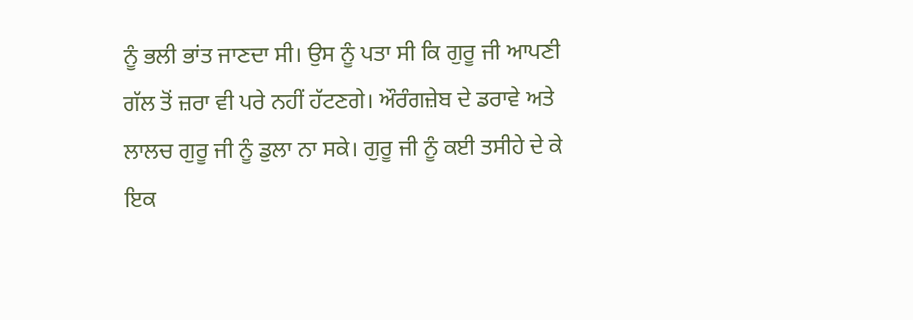ਨੂੰ ਭਲੀ ਭਾਂਤ ਜਾਣਦਾ ਸੀ। ਉਸ ਨੂੰ ਪਤਾ ਸੀ ਕਿ ਗੁਰੂ ਜੀ ਆਪਣੀ ਗੱਲ ਤੋਂ ਜ਼ਰਾ ਵੀ ਪਰੇ ਨਹੀਂ ਹੱਟਣਗੇ। ਔਰੰਗਜ਼ੇਬ ਦੇ ਡਰਾਵੇ ਅਤੇ ਲਾਲਚ ਗੁਰੂ ਜੀ ਨੂੰ ਡੁਲਾ ਨਾ ਸਕੇ। ਗੁਰੂ ਜੀ ਨੂੰ ਕਈ ਤਸੀਹੇ ਦੇ ਕੇ ਇਕ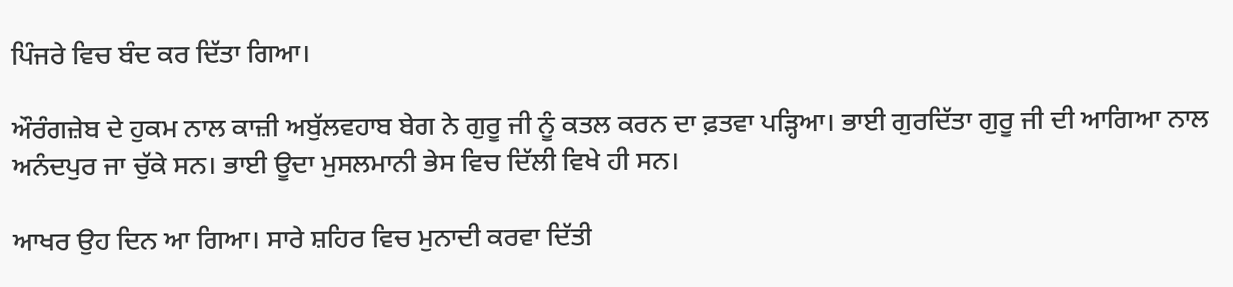ਪਿੰਜਰੇ ਵਿਚ ਬੰਦ ਕਰ ਦਿੱਤਾ ਗਿਆ।

ਔਰੰਗਜ਼ੇਬ ਦੇ ਹੁਕਮ ਨਾਲ ਕਾਜ਼ੀ ਅਬੁੱਲਵਹਾਬ ਬੇਗ ਨੇ ਗੁਰੂ ਜੀ ਨੂੰ ਕਤਲ ਕਰਨ ਦਾ ਫ਼ਤਵਾ ਪੜ੍ਹਿਆ। ਭਾਈ ਗੁਰਦਿੱਤਾ ਗੁਰੂ ਜੀ ਦੀ ਆਗਿਆ ਨਾਲ ਅਨੰਦਪੁਰ ਜਾ ਚੁੱਕੇ ਸਨ। ਭਾਈ ਊਦਾ ਮੁਸਲਮਾਨੀ ਭੇਸ ਵਿਚ ਦਿੱਲੀ ਵਿਖੇ ਹੀ ਸਨ।

ਆਖਰ ਉਹ ਦਿਨ ਆ ਗਿਆ। ਸਾਰੇ ਸ਼ਹਿਰ ਵਿਚ ਮੁਨਾਦੀ ਕਰਵਾ ਦਿੱਤੀ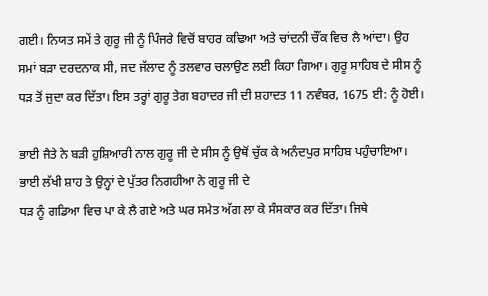ਗਈ। ਨਿਯਤ ਸਮੇਂ ਤੇ ਗੁਰੂ ਜੀ ਨੂੰ ਪਿੰਜਰੇ ਵਿਚੋਂ ਬਾਹਰ ਕਢਿਆ ਅਤੇ ਚਾਂਦਨੀ ਚੌਂਕ ਵਿਚ ਲੈ ਆਂਦਾ। ਉਹ ਸਮਾਂ ਬੜਾ ਦਰਦਨਾਕ ਸੀ, ਜਦ ਜੱਲਾਦ ਨੂੰ ਤਲਵਾਰ ਚਲਾਉਣ ਲਈ ਕਿਹਾ ਗਿਆ। ਗੁਰੂ ਸਾਹਿਬ ਦੇ ਸੀਸ ਨੂੰ ਧੜ ਤੋਂ ਜੁਦਾ ਕਰ ਦਿੱਤਾ। ਇਸ ਤਰ੍ਹਾਂ ਗੁਰੂ ਤੇਗ ਬਹਾਦਰ ਜੀ ਦੀ ਸ਼ਹਾਦਤ 11 ਨਵੰਬਰ, 1675 ਈ: ਨੂੰ ਹੋਈ।

ਭਾਈ ਜੈਤੇ ਨੇ ਬੜੀ ਹੁਸ਼ਿਆਰੀ ਨਾਲ ਗੁਰੂ ਜੀ ਦੇ ਸੀਸ ਨੂੰ ਉਥੋਂ ਚੁੱਕ ਕੇ ਅਨੰਦਪੁਰ ਸਾਹਿਬ ਪਹੁੰਚਾਇਆ। ਭਾਈ ਲੱਖੀ ਸ਼ਾਹ ਤੇ ਉਨ੍ਹਾਂ ਦੇ ਪੁੱਤਰ ਨਿਗਹੀਆ ਨੇ ਗੁਰੂ ਜੀ ਦੇ
ਧੜ ਨੂੰ ਗਡਿਆ ਵਿਚ ਪਾ ਕੇ ਲੈ ਗਏ ਅਤੇ ਘਰ ਸਮੇਤ ਅੱਗ ਲਾ ਕੇ ਸੰਸਕਾਰ ਕਰ ਦਿੱਤਾ। ਜਿਥੇ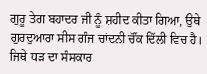ਗੁਰੂ ਤੇਗ ਬਹਾਦਰ ਜੀ ਨੂੰ ਸ਼ਹੀਦ ਕੀਤਾ ਗਿਆ, ਉਥੇ ਗੁਰਦੁਆਰਾ ਸੀਸ ਗੰਜ ਚਾਂਦਨੀ ਚੌਂਕ ਦਿੱਲੀ ਵਿਚ ਹੈ। ਜਿਥੇ ਧੜ ਦਾ ਸੰਸਕਾਰ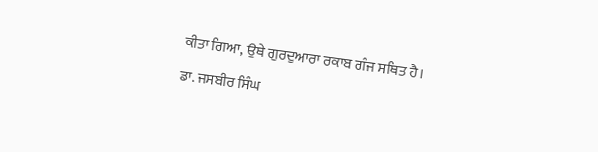ਕੀਤਾ ਗਿਆ, ਉਥੇ ਗੁਰਦੁਆਰਾ ਰਕਾਬ ਗੰਜ ਸਥਿਤ ਹੈ।

ਡਾ. ਜਸਬੀਰ ਸਿੰਘ